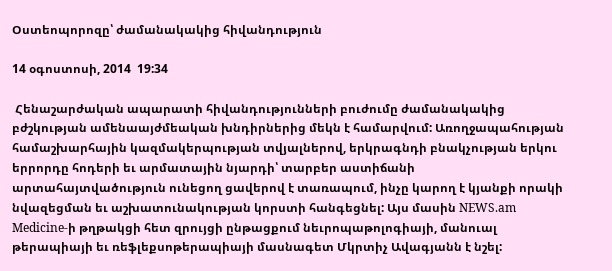Օստեոպորոզը՝ ժամանակակից հիվանդություն

14 օգոստոսի, 2014  19:34

 Հենաշարժական ապարատի հիվանդությունների բուժումը ժամանակակից բժշկության ամենաայժմեական խնդիրներից մեկն է համարվում: Առողջապահության համաշխարհային կազմակերպության տվյալներով, երկրագնդի բնակչության երկու երրորդը հոդերի եւ արմատային նյարդի՝ տարբեր աստիճանի արտահայտվածություն ունեցող ցավերով է տառապում, ինչը կարող է կյանքի որակի նվազեցման եւ աշխատունակության կորստի հանգեցնել: Այս մասին NEWS.am Medicine-ի թղթակցի հետ զրույցի ընթացքում նեւրոպաթոլոգիայի, մանուալ թերապիայի եւ ռեֆլեքսոթերապիայի մասնագետ Մկրտիչ Ավագյանն է նշել: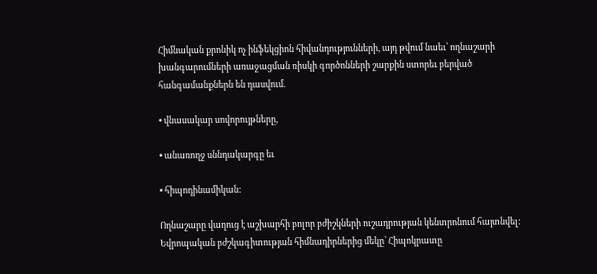Հիմնական քրոնիկ ոչ ինֆեկցիոն հիվանդությունների, այդ թվում նաեւ՝ ողնաշարի խանգարումների առաջացման ռիսկի գործոնների շարքին ստորեւ բերված հանգամանքներն են դասվում.

• վնասակար սովորույթները,

• անառողջ սննդակարգը եւ

• հիպոդինամիկան:

Ողնաշարը վաղուց է աշխարհի բոլոր բժիշկների ուշադրության կենտրոնում հայտնվել: Եվրոպական բժշկագիտության հիմնադիրներից մեկը՝ Հիպոկրատը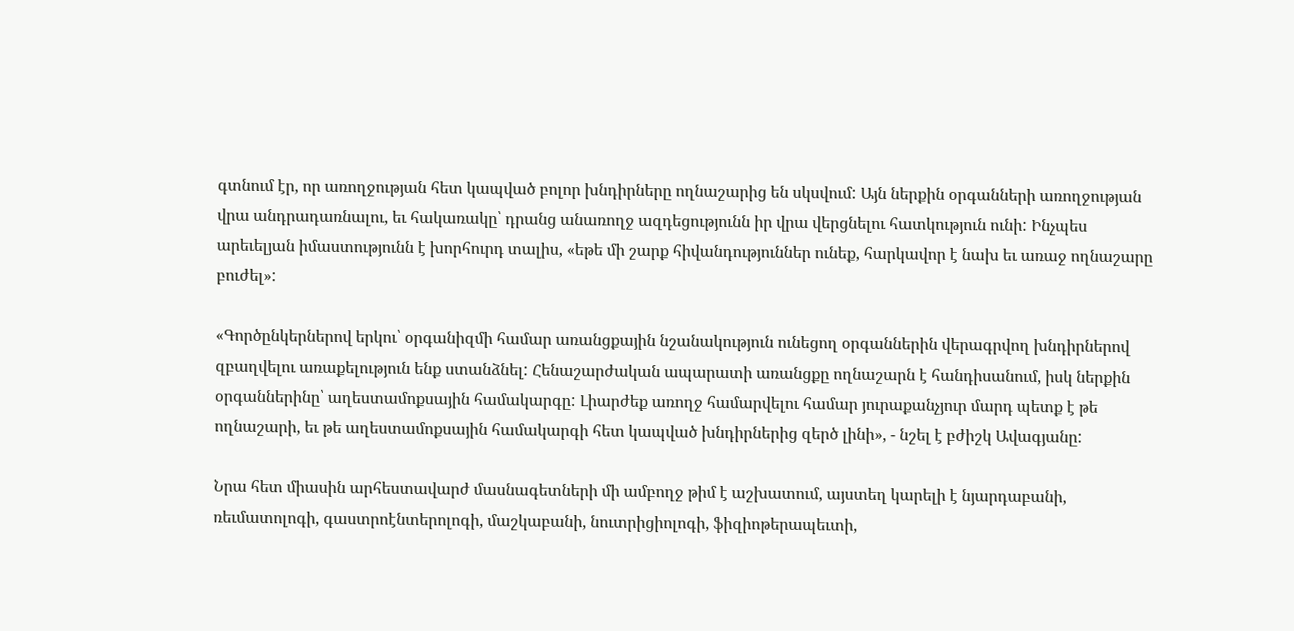գտնում էր, որ առողջության հետ կապված բոլոր խնդիրները ողնաշարից են սկսվում: Այն ներքին օրգանների առողջության վրա անդրադառնալու, եւ հակառակը՝ դրանց անառողջ ազդեցությունն իր վրա վերցնելու հատկություն ունի: Ինչպես արեւելյան իմաստությունն է խորհուրդ տալիս, «եթե մի շարք հիվանդություններ ունեք, հարկավոր է նախ եւ առաջ ողնաշարը բուժել»:

«Գործընկերներով երկու՝ օրգանիզմի համար առանցքային նշանակություն ունեցող օրգաններին վերագրվող խնդիրներով զբաղվելու առաքելություն ենք ստանձնել: Հենաշարժական ապարատի առանցքը ողնաշարն է հանդիսանում, իսկ ներքին օրգաններինը՝ աղեստամոքսային համակարգը: Լիարժեք առողջ համարվելու համար յուրաքանչյուր մարդ պետք է թե ողնաշարի, եւ թե աղեստամոքսային համակարգի հետ կապված խնդիրներից զերծ լինի», - նշել է բժիշկ Ավագյանը:

Նրա հետ միասին արհեստավարժ մասնագետների մի ամբողջ թիմ է աշխատում, այստեղ կարելի է նյարդաբանի, ռեւմատոլոգի, գաստրոէնտերոլոգի, մաշկաբանի, նուտրիցիոլոգի, ֆիզիոթերապեւտի,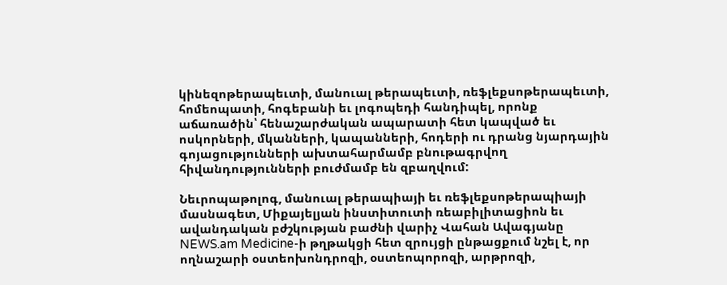կինեզոթերապեւտի, մանուալ թերապեւտի, ռեֆլեքսոթերապեւտի, հոմեոպատի, հոգեբանի եւ լոգոպեդի հանդիպել, որոնք աճառածին՝ հենաշարժական ապարատի հետ կապված եւ ոսկորների, մկանների, կապանների, հոդերի ու դրանց նյարդային գոյացությունների ախտահարմամբ բնութագրվող հիվանդությունների բուժմամբ են զբաղվում:

Նեւրոպաթոլոգ, մանուալ թերապիայի եւ ռեֆլեքսոթերապիայի մասնագետ, Միքայելյան ինստիտուտի ռեաբիլիտացիոն եւ ավանդական բժշկության բաժնի վարիչ Վահան Ավագյանը NEWS.am Medicine-ի թղթակցի հետ զրույցի ընթացքում նշել է, որ ողնաշարի օստեոխոնդրոզի, օստեոպորոզի, արթրոզի,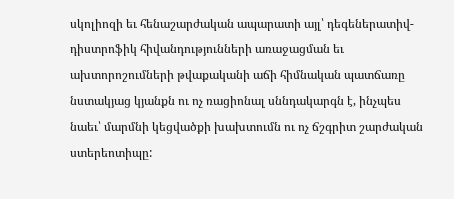սկոլիոզի եւ հենաշարժական ապարատի այլ՝ դեգեներատիվ-դիստրոֆիկ հիվանդությունների առաջացման եւ ախտորոշումների թվաքականի աճի հիմնական պատճառը նստակյաց կյանքն ու ոչ ռացիոնալ սննդակարգն է, ինչպես նաեւ՝ մարմնի կեցվածքի խախտումն ու ոչ ճշգրիտ շարժական ստերեոտիպը: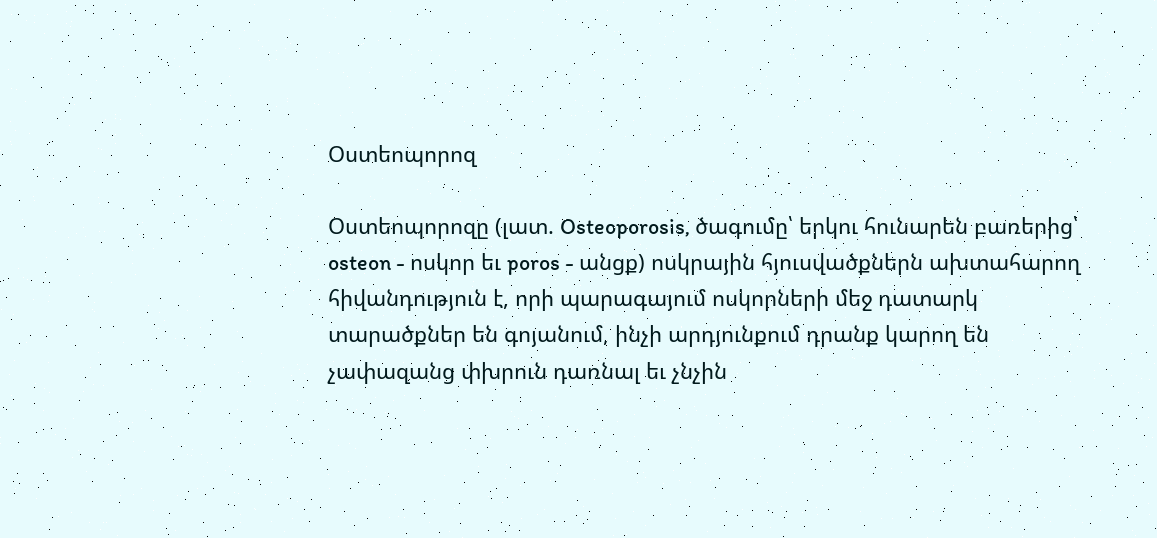Օստեոպորոզ

Օստեոպորոզը (լատ. Osteoporosis, ծագումը՝ երկու հունարեն բառերից՝ osteon - ոսկոր եւ poros - անցք) ոսկրային հյուսվածքներն ախտահարող հիվանդություն է, որի պարագայում ոսկորների մեջ դատարկ տարածքներ են գոյանում, ինչի արդյունքում դրանք կարող են չափազանց փխրուն դառնալ եւ չնչին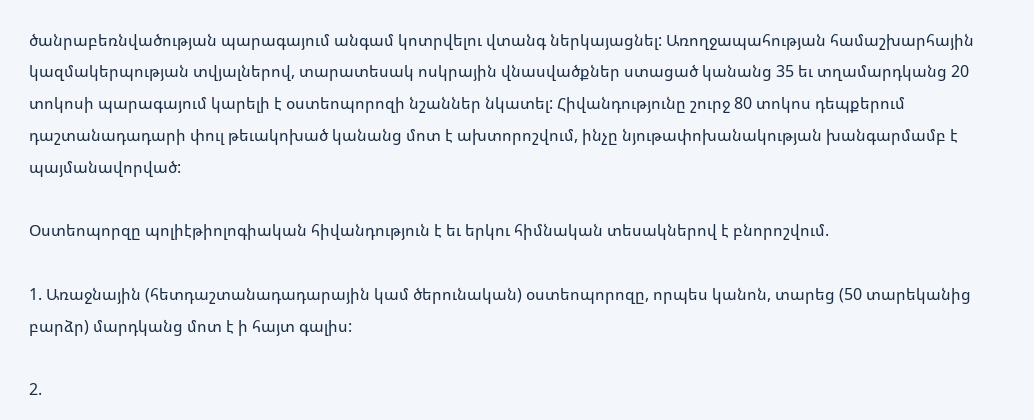ծանրաբեռնվածության պարագայում անգամ կոտրվելու վտանգ ներկայացնել: Առողջապահության համաշխարհային կազմակերպության տվյալներով, տարատեսակ ոսկրային վնասվածքներ ստացած կանանց 35 եւ տղամարդկանց 20 տոկոսի պարագայում կարելի է օստեոպորոզի նշաններ նկատել: Հիվանդությունը շուրջ 80 տոկոս դեպքերում դաշտանադադարի փուլ թեւակոխած կանանց մոտ է ախտորոշվում, ինչը նյութափոխանակության խանգարմամբ է պայմանավորված:

Օստեոպորզը պոլիէթիոլոգիական հիվանդություն է եւ երկու հիմնական տեսակներով է բնորոշվում.

1. Առաջնային (հետդաշտանադադարային կամ ծերունական) օստեոպորոզը, որպես կանոն, տարեց (50 տարեկանից բարձր) մարդկանց մոտ է ի հայտ գալիս:

2.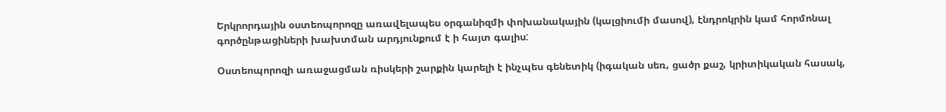Երկրորդային օստեոպորոզը առավելապես օրգանիզմի փոխանակային (կալցիումի մասով), էնդրոկրին կամ հորմոնալ գործընթացիների խախտման արդյունքում է ի հայտ գալիս:

Օստեոպորոզի առաջացման ռիսկերի շարքին կարելի է ինչպես գենետիկ (իգական սեռ, ցածր քաշ, կրիտիկական հասակ,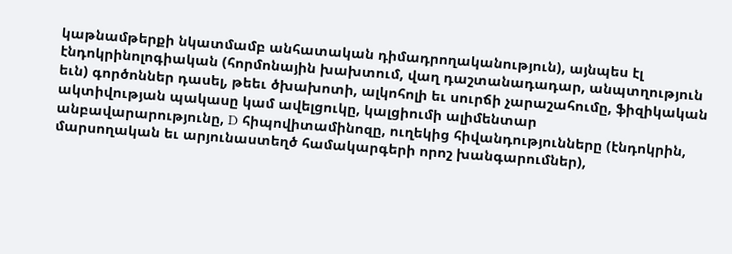կաթնամթերքի նկատմամբ անհատական դիմադրողականություն), այնպես էլ էնդոկրինոլոգիական (հորմոնային խախտում, վաղ դաշտանադադար, անպտղություն եւն) գործոններ դասել, թեեւ ծխախոտի, ալկոհոլի եւ սուրճի չարաշահումը, ֆիզիկական ակտիվության պակասը կամ ավելցուկը, կալցիումի ալիմենտար անբավարարությունը, D հիպովիտամինոզը, ուղեկից հիվանդությունները (էնդոկրին, մարսողական եւ արյունաստեղծ համակարգերի որոշ խանգարումներ),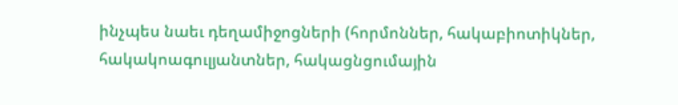ինչպես նաեւ դեղամիջոցների (հորմոններ, հակաբիոտիկներ, հակակոագուլյանտներ, հակացնցումային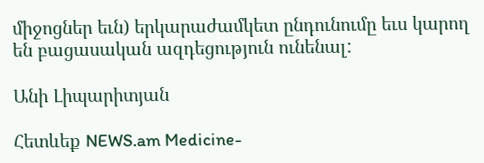միջոցներ եւն) երկարաժամկետ ընդունումը եւս կարող են բացասական ազդեցություն ունենալ:

Անի Լիպարիտյան

Հետևեք NEWS.am Medicine-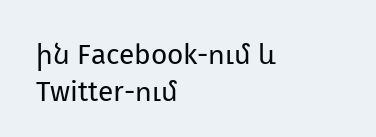ին Facebook-ում և Twitter-ում